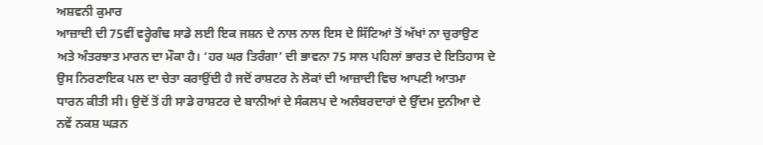ਅਸ਼ਵਨੀ ਕੁਮਾਰ
ਆਜ਼ਾਦੀ ਦੀ 75ਵੀਂ ਵਰ੍ਹੇਗੰਢ ਸਾਡੇ ਲਈ ਇਕ ਜਸ਼ਨ ਦੇ ਨਾਲ ਨਾਲ ਇਸ ਦੇ ਸਿੱਟਿਆਂ ਤੋਂ ਅੱਖਾਂ ਨਾ ਚੁਰਾਉਣ ਅਤੇ ਅੰਤਰਝਾਤ ਮਾਰਨ ਦਾ ਮੌਕਾ ਹੈ। ‘ਹਰ ਘਰ ਤਿਰੰਗਾ’ ਦੀ ਭਾਵਨਾ 75 ਸਾਲ ਪਹਿਲਾਂ ਭਾਰਤ ਦੇ ਇਤਿਹਾਸ ਦੇ ਉਸ ਨਿਰਣਾਇਕ ਪਲ ਦਾ ਚੇਤਾ ਕਰਾਉਂਦੀ ਹੈ ਜਦੋਂ ਰਾਸ਼ਟਰ ਨੇ ਲੋਕਾਂ ਦੀ ਆਜ਼ਾਦੀ ਵਿਚ ਆਪਣੀ ਆਤਮਾ ਧਾਰਨ ਕੀਤੀ ਸੀ। ਉਦੋਂ ਤੋਂ ਹੀ ਸਾਡੇ ਰਾਸ਼ਟਰ ਦੇ ਬਾਨੀਆਂ ਦੇ ਸੰਕਲਪ ਦੇ ਅਲੰਬਰਦਾਰਾਂ ਦੇ ਉੱਦਮ ਦੁਨੀਆ ਦੇ ਨਵੇਂ ਨਕਸ਼ ਘੜਨ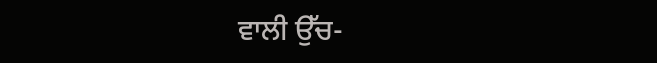ਵਾਲੀ ਉੱਚ-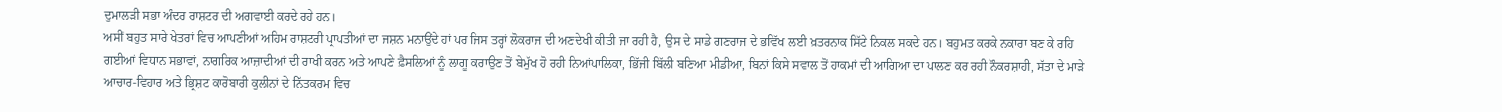ਦੁਮਾਲੜੀ ਸਭਾ ਅੰਦਰ ਰਾਸ਼ਟਰ ਦੀ ਅਗਵਾਈ ਕਰਦੇ ਰਹੇ ਹਨ।
ਅਸੀਂ ਬਹੁਤ ਸਾਰੇ ਖੇਤਰਾਂ ਵਿਚ ਆਪਣੀਆਂ ਅਹਿਮ ਰਾਸ਼ਟਰੀ ਪ੍ਰਾਪਤੀਆਂ ਦਾ ਜਸ਼ਨ ਮਨਾਉਂਦੇ ਹਾਂ ਪਰ ਜਿਸ ਤਰ੍ਹਾਂ ਲੋਕਰਾਜ ਦੀ ਅਣਦੇਖੀ ਕੀਤੀ ਜਾ ਰਹੀ ਹੈ, ਉਸ ਦੇ ਸਾਡੇ ਗਣਰਾਜ ਦੇ ਭਵਿੱਖ ਲਈ ਖ਼ਤਰਨਾਕ ਸਿੱਟੇ ਨਿਕਲ ਸਕਦੇ ਹਨ। ਬਹੁਮਤ ਕਰਕੇ ਨਕਾਰਾ ਬਣ ਕੇ ਰਹਿ ਗਈਆਂ ਵਿਧਾਨ ਸਭਾਵਾਂ, ਨਾਗਰਿਕ ਆਜ਼ਾਦੀਆਂ ਦੀ ਰਾਖੀ ਕਰਨ ਅਤੇ ਆਪਣੇ ਫ਼ੈਸਲਿਆਂ ਨੂੰ ਲਾਗੂ ਕਰਾਉਣ ਤੋਂ ਬੇਮੁੱਖ ਹੋ ਰਹੀ ਨਿਆਂਪਾਲਿਕਾ, ਭਿੱਜੀ ਬਿੱਲੀ ਬਣਿਆ ਮੀਡੀਆ, ਬਿਨਾਂ ਕਿਸੇ ਸਵਾਲ ਤੋਂ ਹਾਕਮਾਂ ਦੀ ਆਗਿਆ ਦਾ ਪਾਲਣ ਕਰ ਰਹੀ ਨੌਕਰਸ਼ਾਹੀ, ਸੱਤਾ ਦੇ ਮਾੜੇ ਆਚਾਰ-ਵਿਹਾਰ ਅਤੇ ਭ੍ਰਿਸ਼ਟ ਕਾਰੋਬਾਰੀ ਕੁਲੀਨਾਂ ਦੇ ਨਿੱਤਕਰਮ ਵਿਚ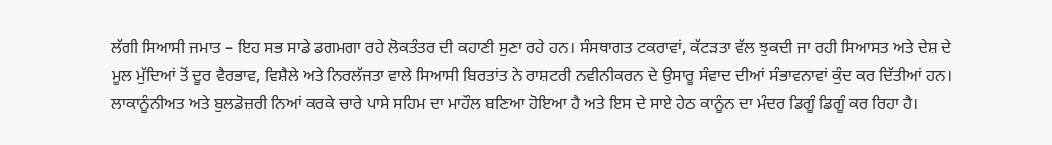ਲੱਗੀ ਸਿਆਸੀ ਜਮਾਤ – ਇਹ ਸਭ ਸਾਡੇ ਡਗਮਗਾ ਰਹੇ ਲੋਕਤੰਤਰ ਦੀ ਕਹਾਣੀ ਸੁਣਾ ਰਹੇ ਹਨ। ਸੰਸਥਾਗਤ ਟਕਰਾਵਾਂ, ਕੱਟੜਤਾ ਵੱਲ ਝੁਕਦੀ ਜਾ ਰਹੀ ਸਿਆਸਤ ਅਤੇ ਦੇਸ਼ ਦੇ ਮੂਲ ਮੁੱਦਿਆਂ ਤੋਂ ਦੂਰ ਵੈਰਭਾਵ, ਵਿਸ਼ੈਲੇ ਅਤੇ ਨਿਰਲੱਜਤਾ ਵਾਲੇ ਸਿਆਸੀ ਬਿਰਤਾਂਤ ਨੇ ਰਾਸ਼ਟਰੀ ਨਵੀਨੀਕਰਨ ਦੇ ਉਸਾਰੂ ਸੰਵਾਦ ਦੀਆਂ ਸੰਭਾਵਨਾਵਾਂ ਕੁੰਦ ਕਰ ਦਿੱਤੀਆਂ ਹਨ।
ਲਾਕਾਨੂੰਨੀਅਤ ਅਤੇ ਬੁਲਡੋਜ਼ਰੀ ਨਿਆਂ ਕਰਕੇ ਚਾਰੇ ਪਾਸੇ ਸਹਿਮ ਦਾ ਮਾਹੌਲ ਬਣਿਆ ਹੋਇਆ ਹੈ ਅਤੇ ਇਸ ਦੇ ਸਾਏ ਹੇਠ ਕਾਨੂੰਨ ਦਾ ਮੰਦਰ ਡਿਗੂੰ ਡਿਗੂੰ ਕਰ ਰਿਹਾ ਹੈ।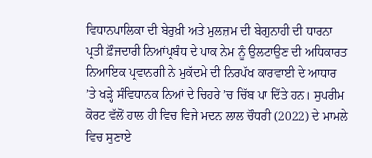ਵਿਧਾਨਪਾਲਿਕਾ ਦੀ ਬੇਰੁਖ਼ੀ ਅਤੇ ਮੁਲਜ਼ਮ ਦੀ ਬੇਗੁਨਾਹੀ ਦੀ ਧਾਰਨਾ ਪ੍ਰਤੀ ਫ਼ੌਜਦਾਰੀ ਨਿਆਂਪ੍ਰਬੰਧ ਦੇ ਪਾਕ ਨੇਮ ਨੂੰ ਉਲਟਾਉਣ ਦੀ ਅਧਿਕਾਰਤ ਨਿਆਇਕ ਪ੍ਰਵਾਨਗੀ ਨੇ ਮੁਕੱਦਮੇ ਦੀ ਨਿਰਪੱਖ ਕਾਰਵਾਈ ਦੇ ਆਧਾਰ ’ਤੇ ਖੜ੍ਹੇ ਸੰਵਿਧਾਨਕ ਨਿਆਂ ਦੇ ਚਿਹਰੇ ’ਚ ਚਿੱਬ ਪਾ ਦਿੱਤੇ ਹਨ। ਸੁਪਰੀਮ ਕੋਰਟ ਵੱਲੋਂ ਹਾਲ ਹੀ ਵਿਚ ਵਿਜੇ ਮਦਨ ਲਾਲ ਚੌਧਰੀ (2022) ਦੇ ਮਾਮਲੇ ਵਿਚ ਸੁਣਾਏ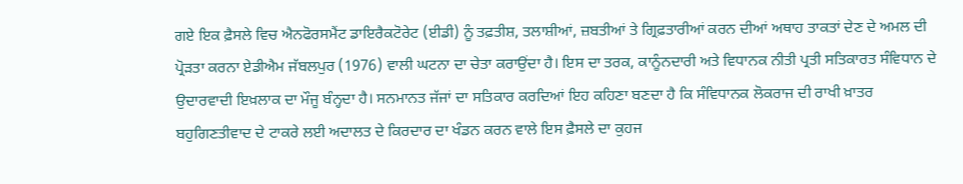ਗਏ ਇਕ ਫ਼ੈਸਲੇ ਵਿਚ ਐਨਫੋਰਸਮੈਂਟ ਡਾਇਰੈਕਟੋਰੇਟ (ਈਡੀ) ਨੂੰ ਤਫ਼ਤੀਸ਼, ਤਲਾਸ਼ੀਆਂ, ਜ਼ਬਤੀਆਂ ਤੇ ਗ੍ਰਿਫ਼ਤਾਰੀਆਂ ਕਰਨ ਦੀਆਂ ਅਥਾਹ ਤਾਕਤਾਂ ਦੇਣ ਦੇ ਅਮਲ ਦੀ ਪ੍ਰੋੜਤਾ ਕਰਨਾ ਏਡੀਐਮ ਜੱਬਲਪੁਰ (1976) ਵਾਲੀ ਘਟਨਾ ਦਾ ਚੇਤਾ ਕਰਾਉਂਦਾ ਹੈ। ਇਸ ਦਾ ਤਰਕ, ਕਾਨੂੰਨਦਾਰੀ ਅਤੇ ਵਿਧਾਨਕ ਨੀਤੀ ਪ੍ਰਤੀ ਸਤਿਕਾਰਤ ਸੰਵਿਧਾਨ ਦੇ ਉਦਾਰਵਾਦੀ ਇਖ਼ਲਾਕ ਦਾ ਮੌਜੂ ਬੰਨ੍ਹਦਾ ਹੈ। ਸਨਮਾਨਤ ਜੱਜਾਂ ਦਾ ਸਤਿਕਾਰ ਕਰਦਿਆਂ ਇਹ ਕਹਿਣਾ ਬਣਦਾ ਹੈ ਕਿ ਸੰਵਿਧਾਨਕ ਲੋਕਰਾਜ ਦੀ ਰਾਖੀ ਖ਼ਾਤਰ ਬਹੁਗਿਣਤੀਵਾਦ ਦੇ ਟਾਕਰੇ ਲਈ ਅਦਾਲਤ ਦੇ ਕਿਰਦਾਰ ਦਾ ਖੰਡਨ ਕਰਨ ਵਾਲੇ ਇਸ ਫ਼ੈਸਲੇ ਦਾ ਕੁਹਜ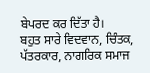ਬੇਪਰਦ ਕਰ ਦਿੱਤਾ ਹੈ।
ਬਹੁਤ ਸਾਰੇ ਵਿਦਵਾਨ, ਚਿੰਤਕ, ਪੱਤਰਕਾਰ, ਨਾਗਰਿਕ ਸਮਾਜ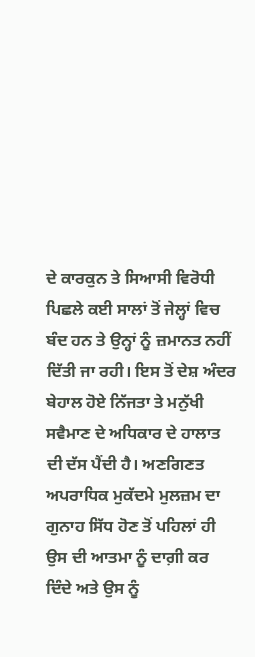ਦੇ ਕਾਰਕੁਨ ਤੇ ਸਿਆਸੀ ਵਿਰੋਧੀ ਪਿਛਲੇ ਕਈ ਸਾਲਾਂ ਤੋਂ ਜੇਲ੍ਹਾਂ ਵਿਚ ਬੰਦ ਹਨ ਤੇ ਉਨ੍ਹਾਂ ਨੂੰ ਜ਼ਮਾਨਤ ਨਹੀਂ ਦਿੱਤੀ ਜਾ ਰਹੀ। ਇਸ ਤੋਂ ਦੇਸ਼ ਅੰਦਰ ਬੇਹਾਲ ਹੋਏ ਨਿੱਜਤਾ ਤੇ ਮਨੁੱਖੀ ਸਵੈਮਾਣ ਦੇ ਅਧਿਕਾਰ ਦੇ ਹਾਲਾਤ ਦੀ ਦੱਸ ਪੈਂਦੀ ਹੈ। ਅਣਗਿਣਤ ਅਪਰਾਧਿਕ ਮੁਕੱਦਮੇ ਮੁਲਜ਼ਮ ਦਾ ਗੁਨਾਹ ਸਿੱਧ ਹੋਣ ਤੋਂ ਪਹਿਲਾਂ ਹੀ ਉਸ ਦੀ ਆਤਮਾ ਨੂੰ ਦਾਗ਼ੀ ਕਰ ਦਿੰਦੇ ਅਤੇ ਉਸ ਨੂੰ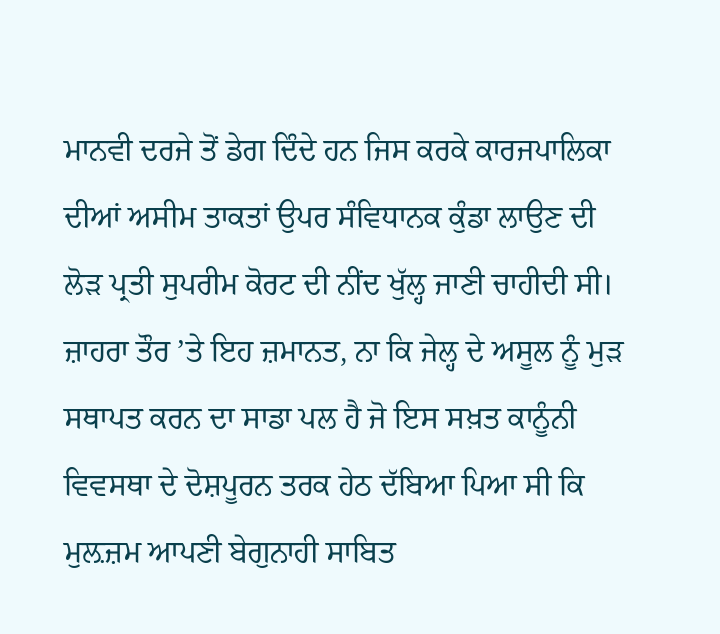ਮਾਨਵੀ ਦਰਜੇ ਤੋਂ ਡੇਗ ਦਿੰਦੇ ਹਨ ਜਿਸ ਕਰਕੇ ਕਾਰਜਪਾਲਿਕਾ ਦੀਆਂ ਅਸੀਮ ਤਾਕਤਾਂ ਉਪਰ ਸੰਵਿਧਾਨਕ ਕੁੰਡਾ ਲਾਉਣ ਦੀ ਲੋੜ ਪ੍ਰਤੀ ਸੁਪਰੀਮ ਕੋਰਟ ਦੀ ਨੀਂਦ ਖੁੱਲ੍ਹ ਜਾਣੀ ਚਾਹੀਦੀ ਸੀ।
ਜ਼ਾਹਰਾ ਤੌਰ ’ਤੇ ਇਹ ਜ਼ਮਾਨਤ, ਨਾ ਕਿ ਜੇਲ੍ਹ ਦੇ ਅਸੂਲ ਨੂੰ ਮੁੜ ਸਥਾਪਤ ਕਰਨ ਦਾ ਸਾਡਾ ਪਲ ਹੈ ਜੋ ਇਸ ਸਖ਼ਤ ਕਾਨੂੰਨੀ ਵਿਵਸਥਾ ਦੇ ਦੋਸ਼ਪੂਰਨ ਤਰਕ ਹੇਠ ਦੱਬਿਆ ਪਿਆ ਸੀ ਕਿ ਮੁਲ਼ਜ਼ਮ ਆਪਣੀ ਬੇਗੁਨਾਹੀ ਸਾਬਿਤ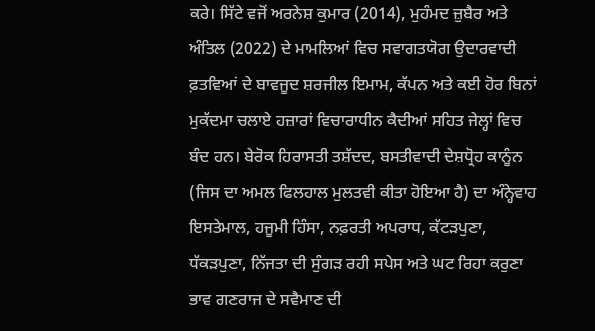ਕਰੇ। ਸਿੱਟੇ ਵਜੋਂ ਅਰਨੇਸ਼ ਕੁਮਾਰ (2014), ਮੁਹੰਮਦ ਜ਼ੁਬੈਰ ਅਤੇ ਅੰਤਿਲ (2022) ਦੇ ਮਾਮਲਿਆਂ ਵਿਚ ਸਵਾਗਤਯੋਗ ਉਦਾਰਵਾਦੀ ਫ਼ਤਵਿਆਂ ਦੇ ਬਾਵਜੂਦ ਸ਼ਰਜੀਲ ਇਮਾਮ, ਕੱਪਨ ਅਤੇ ਕਈ ਹੋਰ ਬਿਨਾਂ ਮੁਕੱਦਮਾ ਚਲਾਏ ਹਜ਼ਾਰਾਂ ਵਿਚਾਰਾਧੀਨ ਕੈਦੀਆਂ ਸਹਿਤ ਜੇਲ੍ਹਾਂ ਵਿਚ ਬੰਦ ਹਨ। ਬੇਰੋਕ ਹਿਰਾਸਤੀ ਤਸ਼ੱਦਦ, ਬਸਤੀਵਾਦੀ ਦੇਸ਼ਧ੍ਰੋਹ ਕਾਨੂੰਨ (ਜਿਸ ਦਾ ਅਮਲ ਫਿਲਹਾਲ ਮੁਲਤਵੀ ਕੀਤਾ ਹੋਇਆ ਹੈ) ਦਾ ਅੰਨ੍ਹੇਵਾਹ ਇਸਤੇਮਾਲ, ਹਜੂਮੀ ਹਿੰਸਾ, ਨਫ਼ਰਤੀ ਅਪਰਾਧ, ਕੱਟੜਪੁਣਾ, ਧੱਕੜਪੁਣਾ, ਨਿੱਜਤਾ ਦੀ ਸੁੰਗੜ ਰਹੀ ਸਪੇਸ ਅਤੇ ਘਟ ਰਿਹਾ ਕਰੁਣਾ ਭਾਵ ਗਣਰਾਜ ਦੇ ਸਵੈਮਾਣ ਦੀ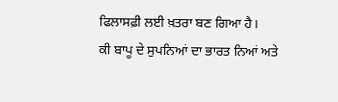ਫਿਲਾਸਫ਼ੀ ਲਈ ਖ਼ਤਰਾ ਬਣ ਗਿਆ ਹੈ।
ਕੀ ਬਾਪੂ ਦੇ ਸੁਪਨਿਆਂ ਦਾ ਭਾਰਤ ਨਿਆਂ ਅਤੇ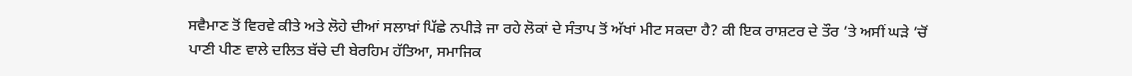ਸਵੈਮਾਣ ਤੋਂ ਵਿਰਵੇ ਕੀਤੇ ਅਤੇ ਲੋਹੇ ਦੀਆਂ ਸਲਾਖ਼ਾਂ ਪਿੱਛੇ ਨਪੀੜੇ ਜਾ ਰਹੇ ਲੋਕਾਂ ਦੇ ਸੰਤਾਪ ਤੋਂ ਅੱਖਾਂ ਮੀਟ ਸਕਦਾ ਹੈ? ਕੀ ਇਕ ਰਾਸ਼ਟਰ ਦੇ ਤੌਰ ’ਤੇ ਅਸੀਂ ਘੜੇ ’ਚੋਂ ਪਾਣੀ ਪੀਣ ਵਾਲੇ ਦਲਿਤ ਬੱਚੇ ਦੀ ਬੇਰਹਿਮ ਹੱਤਿਆ, ਸਮਾਜਿਕ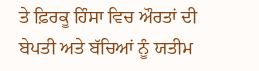ਤੇ ਫ਼ਿਰਕੂ ਹਿੰਸਾ ਵਿਚ ਔਰਤਾਂ ਦੀ ਬੇਪਤੀ ਅਤੇ ਬੱਚਿਆਂ ਨੂੰ ਯਤੀਮ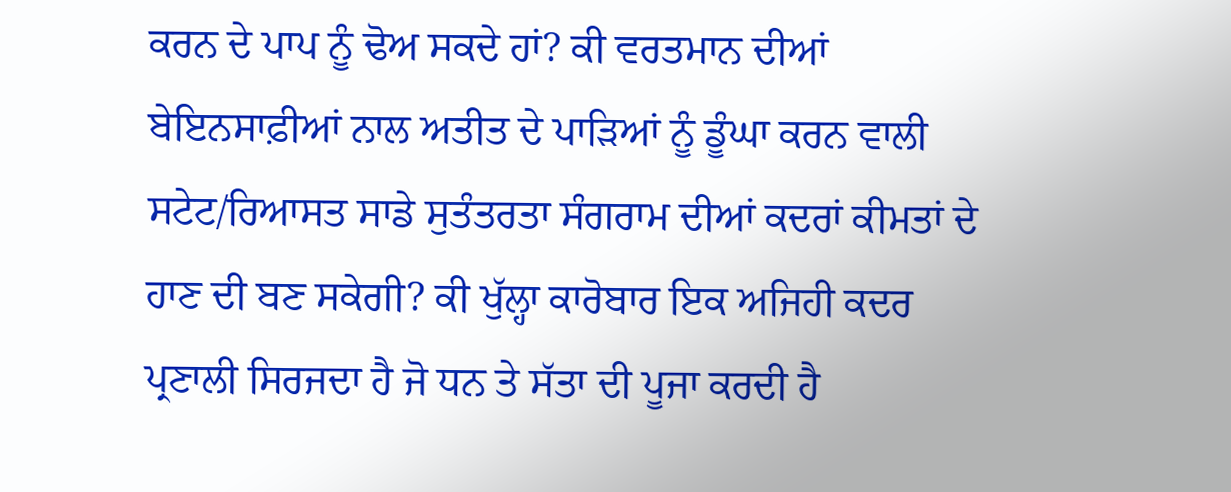ਕਰਨ ਦੇ ਪਾਪ ਨੂੰ ਢੋਅ ਸਕਦੇ ਹਾਂ? ਕੀ ਵਰਤਮਾਨ ਦੀਆਂ ਬੇਇਨਸਾਫ਼ੀਆਂ ਨਾਲ ਅਤੀਤ ਦੇ ਪਾੜਿਆਂ ਨੂੰ ਡੂੰਘਾ ਕਰਨ ਵਾਲੀ ਸਟੇਟ/ਰਿਆਸਤ ਸਾਡੇ ਸੁਤੰਤਰਤਾ ਸੰਗਰਾਮ ਦੀਆਂ ਕਦਰਾਂ ਕੀਮਤਾਂ ਦੇ ਹਾਣ ਦੀ ਬਣ ਸਕੇਗੀ? ਕੀ ਖੁੱਲ੍ਹਾ ਕਾਰੋਬਾਰ ਇਕ ਅਜਿਹੀ ਕਦਰ ਪ੍ਰਣਾਲੀ ਸਿਰਜਦਾ ਹੈ ਜੋ ਧਨ ਤੇ ਸੱਤਾ ਦੀ ਪੂਜਾ ਕਰਦੀ ਹੈ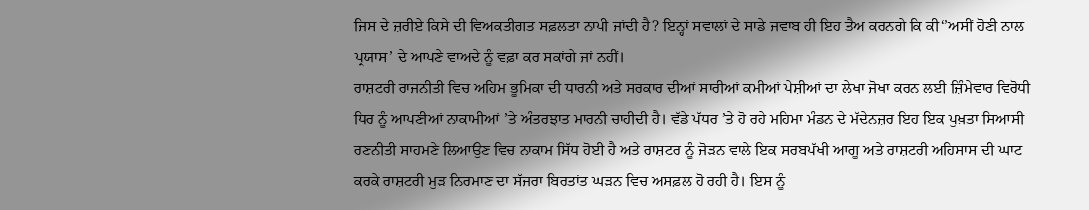ਜਿਸ ਦੇ ਜ਼ਰੀਏ ਕਿਸੇ ਦੀ ਵਿਅਕਤੀਗਤ ਸਫ਼ਲਤਾ ਨਾਪੀ ਜਾਂਦੀ ਹੈ? ਇਨ੍ਹਾਂ ਸਵਾਲਾਂ ਦੇ ਸਾਡੇ ਜਵਾਬ ਹੀ ਇਹ ਤੈਅ ਕਰਨਗੇ ਕਿ ਕੀ‘’ਅਸੀਂ ਹੋਣੀ ਨਾਲ ਪ੍ਰਯਾਸ’ ਦੇ ਆਪਣੇ ਵਾਅਦੇ ਨੂੰ ਵਫ਼ਾ ਕਰ ਸਕਾਂਗੇ ਜਾਂ ਨਹੀਂ।
ਰਾਸ਼ਟਰੀ ਰਾਜਨੀਤੀ ਵਿਚ ਅਹਿਮ ਭੂਮਿਕਾ ਦੀ ਧਾਰਨੀ ਅਤੇ ਸਰਕਾਰ ਦੀਆਂ ਸਾਰੀਆਂ ਕਮੀਆਂ ਪੇਸ਼ੀਆਂ ਦਾ ਲੇਖਾ ਜੋਖਾ ਕਰਨ ਲਈ ਜ਼ਿੰਮੇਵਾਰ ਵਿਰੋਧੀ ਧਿਰ ਨੂੰ ਆਪਣੀਆਂ ਨਾਕਾਮੀਆਂ ’ਤੇ ਅੰਤਰਝਾਤ ਮਾਰਨੀ ਚਾਹੀਦੀ ਹੈ। ਵੱਡੇ ਪੱਧਰ ’ਤੇ ਹੋ ਰਹੇ ਮਹਿਮਾ ਮੰਡਨ ਦੇ ਮੱਦੇਨਜ਼ਰ ਇਹ ਇਕ ਪੁਖ਼ਤਾ ਸਿਆਸੀ ਰਣਨੀਤੀ ਸਾਹਮਣੇ ਲਿਆਉਣ ਵਿਚ ਨਾਕਾਮ ਸਿੱਧ ਹੋਈ ਹੈ ਅਤੇ ਰਾਸ਼ਟਰ ਨੂੰ ਜੋੜਨ ਵਾਲੇ ਇਕ ਸਰਬਪੱਖੀ ਆਗੂ ਅਤੇ ਰਾਸ਼ਟਰੀ ਅਹਿਸਾਸ ਦੀ ਘਾਟ ਕਰਕੇ ਰਾਸ਼ਟਰੀ ਮੁੜ ਨਿਰਮਾਣ ਦਾ ਸੱਜਰਾ ਬਿਰਤਾਂਤ ਘੜਨ ਵਿਚ ਅਸਫ਼ਲ ਹੋ ਰਹੀ ਹੈ। ਇਸ ਨੂੰ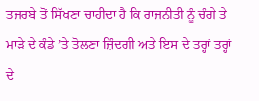ਤਜਰਬੇ ਤੋਂ ਸਿੱਖਣਾ ਚਾਹੀਦਾ ਹੈ ਕਿ ਰਾਜਨੀਤੀ ਨੂੰ ਚੰਗੇ ਤੇ ਮਾੜੇ ਦੇ ਕੰਡੇ ’ਤੇ ਤੋਲਣਾ ਜ਼ਿੰਦਗੀ ਅਤੇ ਇਸ ਦੇ ਤਰ੍ਹਾਂ ਤਰ੍ਹਾਂ ਦੇ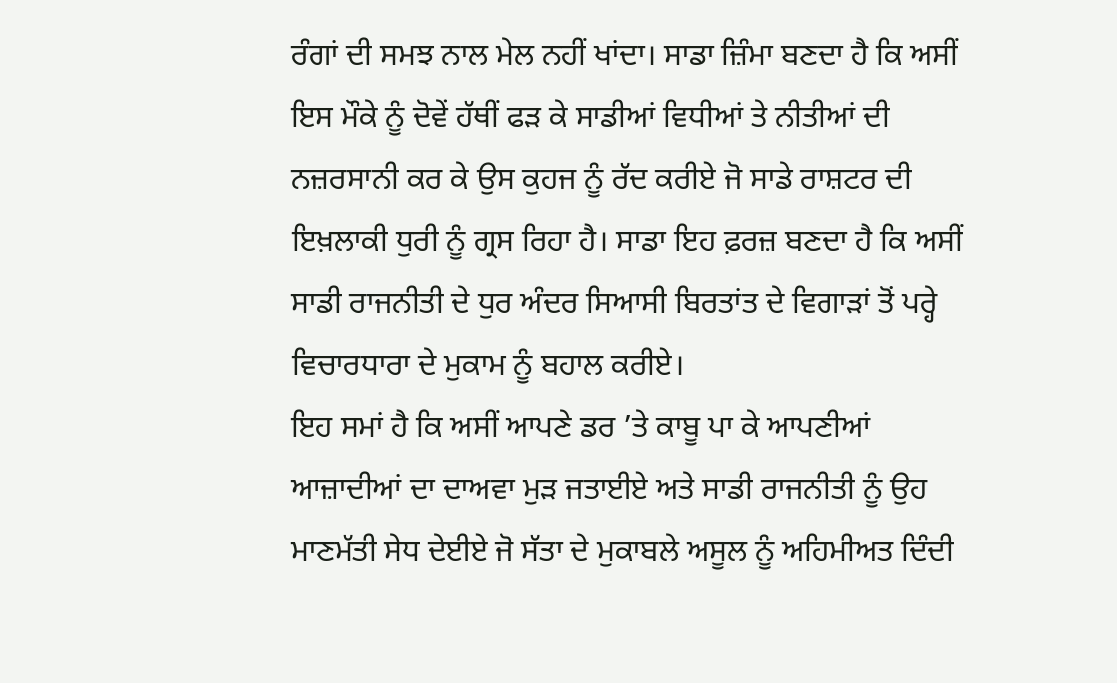ਰੰਗਾਂ ਦੀ ਸਮਝ ਨਾਲ ਮੇਲ ਨਹੀਂ ਖਾਂਦਾ। ਸਾਡਾ ਜ਼ਿੰਮਾ ਬਣਦਾ ਹੈ ਕਿ ਅਸੀਂ ਇਸ ਮੌਕੇ ਨੂੰ ਦੋਵੇਂ ਹੱਥੀਂ ਫੜ ਕੇ ਸਾਡੀਆਂ ਵਿਧੀਆਂ ਤੇ ਨੀਤੀਆਂ ਦੀ ਨਜ਼ਰਸਾਨੀ ਕਰ ਕੇ ਉਸ ਕੁਹਜ ਨੂੰ ਰੱਦ ਕਰੀਏ ਜੋ ਸਾਡੇ ਰਾਸ਼ਟਰ ਦੀ ਇਖ਼ਲਾਕੀ ਧੁਰੀ ਨੂੰ ਗ੍ਰਸ ਰਿਹਾ ਹੈ। ਸਾਡਾ ਇਹ ਫ਼ਰਜ਼ ਬਣਦਾ ਹੈ ਕਿ ਅਸੀਂ ਸਾਡੀ ਰਾਜਨੀਤੀ ਦੇ ਧੁਰ ਅੰਦਰ ਸਿਆਸੀ ਬਿਰਤਾਂਤ ਦੇ ਵਿਗਾੜਾਂ ਤੋਂ ਪਰ੍ਹੇ ਵਿਚਾਰਧਾਰਾ ਦੇ ਮੁਕਾਮ ਨੂੰ ਬਹਾਲ ਕਰੀਏ।
ਇਹ ਸਮਾਂ ਹੈ ਕਿ ਅਸੀਂ ਆਪਣੇ ਡਰ ’ਤੇ ਕਾਬੂ ਪਾ ਕੇ ਆਪਣੀਆਂ ਆਜ਼ਾਦੀਆਂ ਦਾ ਦਾਅਵਾ ਮੁੜ ਜਤਾਈਏ ਅਤੇ ਸਾਡੀ ਰਾਜਨੀਤੀ ਨੂੰ ਉਹ ਮਾਣਮੱਤੀ ਸੇਧ ਦੇਈਏ ਜੋ ਸੱਤਾ ਦੇ ਮੁਕਾਬਲੇ ਅਸੂਲ ਨੂੰ ਅਹਿਮੀਅਤ ਦਿੰਦੀ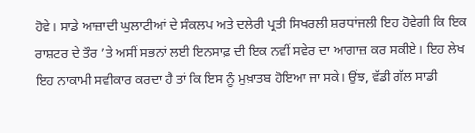ਹੋਵੇ। ਸਾਡੇ ਆਜ਼ਾਦੀ ਘੁਲਾਟੀਆਂ ਦੇ ਸੰਕਲਪ ਅਤੇ ਦਲੇਰੀ ਪ੍ਰਤੀ ਸਿਖਰਲੀ ਸ਼ਰਧਾਂਜਲੀ ਇਹ ਹੋਵੇਗੀ ਕਿ ਇਕ ਰਾਸ਼ਟਰ ਦੇ ਤੌਰ ’ਤੇ ਅਸੀਂ ਸਭਨਾਂ ਲਈ ਇਨਸਾਫ਼ ਦੀ ਇਕ ਨਵੀਂ ਸਵੇਰ ਦਾ ਆਗਾਜ਼ ਕਰ ਸਕੀਏ। ਇਹ ਲੇਖ ਇਹ ਨਾਕਾਮੀ ਸਵੀਕਾਰ ਕਰਦਾ ਹੈ ਤਾਂ ਕਿ ਇਸ ਨੂੰ ਮੁਖ਼ਾਤਬ ਹੋਇਆ ਜਾ ਸਕੇ। ਉਂਝ, ਵੱਡੀ ਗੱਲ ਸਾਡੀ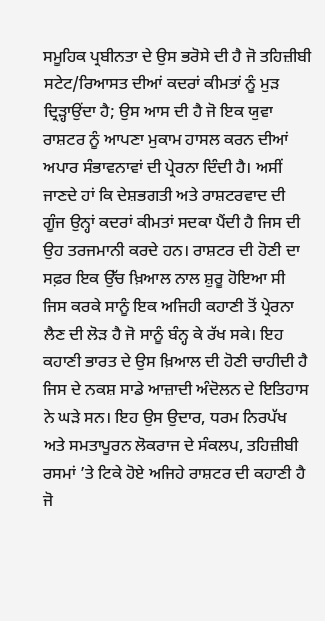ਸਮੂਹਿਕ ਪ੍ਰਬੀਨਤਾ ਦੇ ਉਸ ਭਰੋਸੇ ਦੀ ਹੈ ਜੋ ਤਹਿਜ਼ੀਬੀ ਸਟੇਟ/ਰਿਆਸਤ ਦੀਆਂ ਕਦਰਾਂ ਕੀਮਤਾਂ ਨੂੰ ਮੁੜ ਦ੍ਰਿੜ੍ਹਾਉਂਦਾ ਹੈ; ਉਸ ਆਸ ਦੀ ਹੈ ਜੋ ਇਕ ਯੁਵਾ ਰਾਸ਼ਟਰ ਨੂੰ ਆਪਣਾ ਮੁਕਾਮ ਹਾਸਲ ਕਰਨ ਦੀਆਂ ਅਪਾਰ ਸੰਭਾਵਨਾਵਾਂ ਦੀ ਪ੍ਰੇਰਨਾ ਦਿੰਦੀ ਹੈ। ਅਸੀਂ ਜਾਣਦੇ ਹਾਂ ਕਿ ਦੇਸ਼ਭਗਤੀ ਅਤੇ ਰਾਸ਼ਟਰਵਾਦ ਦੀ ਗੂੰਜ ਉਨ੍ਹਾਂ ਕਦਰਾਂ ਕੀਮਤਾਂ ਸਦਕਾ ਪੈਂਦੀ ਹੈ ਜਿਸ ਦੀ ਉਹ ਤਰਜਮਾਨੀ ਕਰਦੇ ਹਨ। ਰਾਸ਼ਟਰ ਦੀ ਹੋਣੀ ਦਾ ਸਫ਼ਰ ਇਕ ਉੱਚ ਖ਼ਿਆਲ ਨਾਲ ਸ਼ੁਰੂ ਹੋਇਆ ਸੀ ਜਿਸ ਕਰਕੇ ਸਾਨੂੰ ਇਕ ਅਜਿਹੀ ਕਹਾਣੀ ਤੋਂ ਪ੍ਰੇਰਨਾ ਲੈਣ ਦੀ ਲੋੜ ਹੈ ਜੋ ਸਾਨੂੰ ਬੰਨ੍ਹ ਕੇ ਰੱਖ ਸਕੇ। ਇਹ ਕਹਾਣੀ ਭਾਰਤ ਦੇ ਉਸ ਖ਼ਿਆਲ ਦੀ ਹੋਣੀ ਚਾਹੀਦੀ ਹੈ ਜਿਸ ਦੇ ਨਕਸ਼ ਸਾਡੇ ਆਜ਼ਾਦੀ ਅੰਦੋਲਨ ਦੇ ਇਤਿਹਾਸ ਨੇ ਘੜੇ ਸਨ। ਇਹ ਉਸ ਉਦਾਰ, ਧਰਮ ਨਿਰਪੱਖ ਅਤੇ ਸਮਤਾਪੂਰਨ ਲੋਕਰਾਜ ਦੇ ਸੰਕਲਪ, ਤਹਿਜ਼ੀਬੀ ਰਸਮਾਂ ’ਤੇ ਟਿਕੇ ਹੋਏ ਅਜਿਹੇ ਰਾਸ਼ਟਰ ਦੀ ਕਹਾਣੀ ਹੈ ਜੋ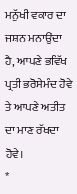ਮਨੁੱਖੀ ਵਕਾਰ ਦਾ ਜਸ਼ਨ ਮਨਾਉਂਦਾ ਹੈ, ਆਪਣੇ ਭਵਿੱਖ ਪ੍ਰਤੀ ਭਰੋਸੇਮੰਦ ਹੋਵੇ ਤੇ ਆਪਣੇ ਅਤੀਤ ਦਾ ਮਾਣ ਰੱਖਦਾ ਹੋਵੇ।
*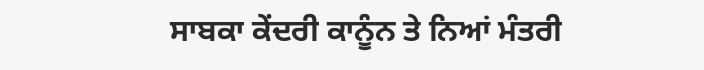ਸਾਬਕਾ ਕੇਂਦਰੀ ਕਾਨੂੰਨ ਤੇ ਨਿਆਂ ਮੰਤਰੀ